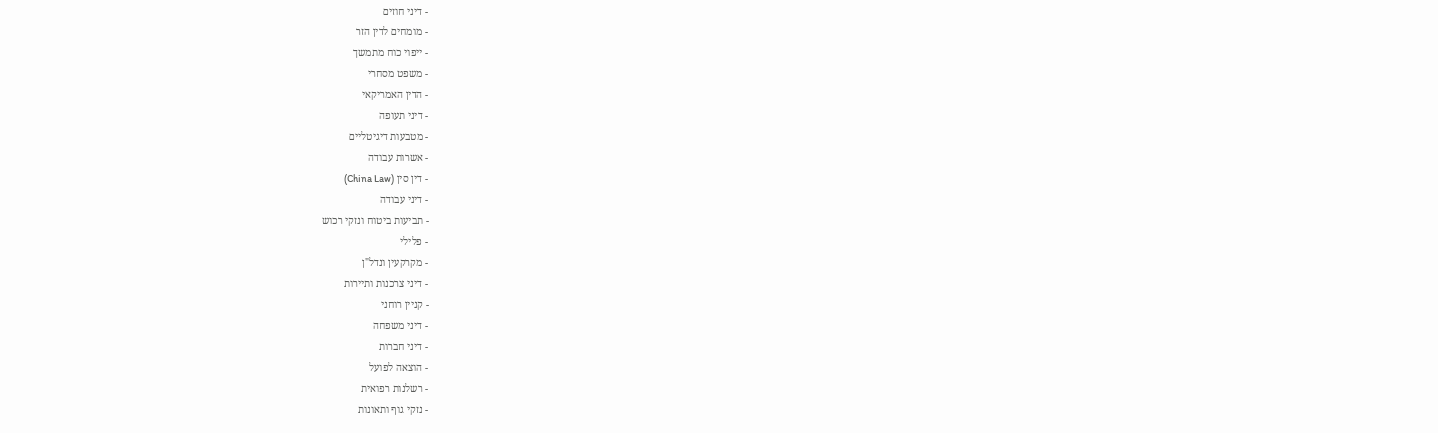- דיני חוזים
- מומחים לדין הזר
- ייפוי כוח מתמשך
- משפט מסחרי
- הדין האמריקאי
- דיני תעופה
- מטבעות דיגיטליים
- אשרות עבודה
- דין סין (China Law)
- דיני עבודה
- תביעות ביטוח ונזקי רכוש
- פלילי
- מקרקעין ונדל"ן
- דיני צרכנות ותיירות
- קניין רוחני
- דיני משפחה
- דיני חברות
- הוצאה לפועל
- רשלנות רפואית
- נזקי גוף ותאונות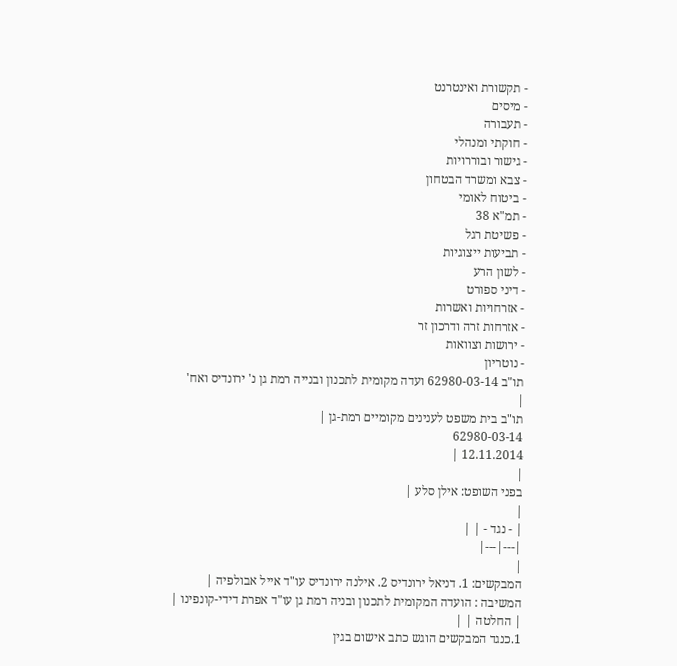- תקשורת ואינטרנט
- מיסים
- תעבורה
- חוקתי ומנהלי
- גישור ובוררויות
- צבא ומשרד הבטחון
- ביטוח לאומי
- תמ"א 38
- פשיטת רגל
- תביעות ייצוגיות
- לשון הרע
- דיני ספורט
- אזרחויות ואשרות
- אזרחות זרה ודרכון זר
- ירושות וצוואות
- נוטריון
תו"ב 62980-03-14 ועדה מקומית לתכנון ובנייה רמת גן נ' ירונדיס ואח'
|
תו"ב בית משפט לענינים מקומיים רמת-גן |
62980-03-14
12.11.2014 |
|
בפני השופט: אילן סלע |
|
| - נגד - | |
|---|---|
|
המבקשים: 1. דניאל ירונדיס 2. אילנה ירונדיס עו"ד אייל אבולפיה |
המשיבה : הועדה המקומית לתכנון ובניה רמת גן עו"ד אפרת דידי-קונפינו |
| החלטה | |
1.כנגד המבקשים הוגש כתב אישום בגין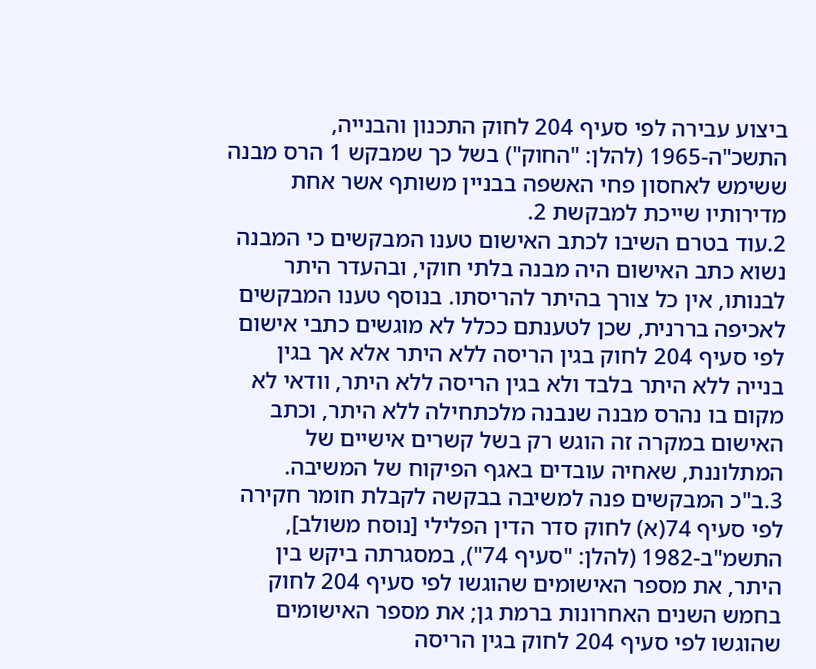ביצוע עבירה לפי סעיף 204 לחוק התכנון והבנייה, התשכ"ה-1965 (להלן: "החוק") בשל כך שמבקש 1 הרס מבנה ששימש לאחסון פחי האשפה בבניין משותף אשר אחת מדירותיו שייכת למבקשת 2.
2.עוד בטרם השיבו לכתב האישום טענו המבקשים כי המבנה נשוא כתב האישום היה מבנה בלתי חוקי, ובהעדר היתר לבנותו, אין כל צורך בהיתר להריסתו. בנוסף טענו המבקשים לאכיפה בררנית, שכן לטענתם ככלל לא מוגשים כתבי אישום לפי סעיף 204 לחוק בגין הריסה ללא היתר אלא אך בגין בנייה ללא היתר בלבד ולא בגין הריסה ללא היתר, וודאי לא מקום בו נהרס מבנה שנבנה מלכתחילה ללא היתר, וכתב האישום במקרה זה הוגש רק בשל קשרים אישיים של המתלוננת, שאחיה עובדים באגף הפיקוח של המשיבה.
3.ב"כ המבקשים פנה למשיבה בבקשה לקבלת חומר חקירה לפי סעיף 74(א) לחוק סדר הדין הפלילי [נוסח משולב], התשמ"ב-1982 (להלן: "סעיף 74"), במסגרתה ביקש בין היתר, את מספר האישומים שהוגשו לפי סעיף 204 לחוק בחמש השנים האחרונות ברמת גן; את מספר האישומים שהוגשו לפי סעיף 204 לחוק בגין הריסה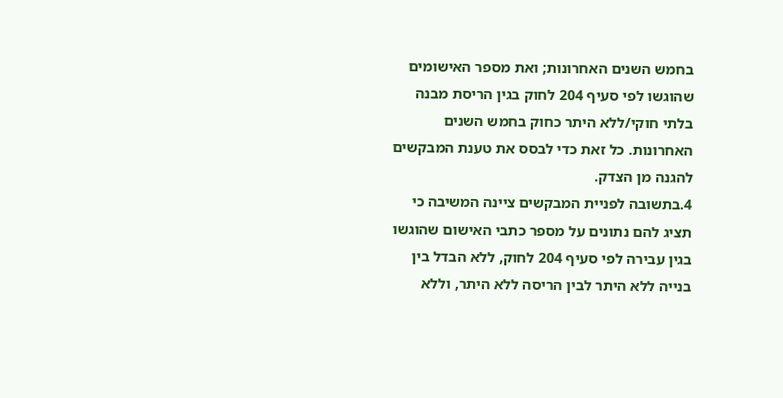בחמש השנים האחרונות; ואת מספר האישומים שהוגשו לפי סעיף 204 לחוק בגין הריסת מבנה בלתי חוקי/ללא היתר כחוק בחמש השנים האחרונות. כל זאת כדי לבסס את טענת המבקשים להגנה מן הצדק.
4.בתשובה לפניית המבקשים ציינה המשיבה כי תציג להם נתונים על מספר כתבי האישום שהוגשו בגין עבירה לפי סעיף 204 לחוק, ללא הבדל בין בנייה ללא היתר לבין הריסה ללא היתר, וללא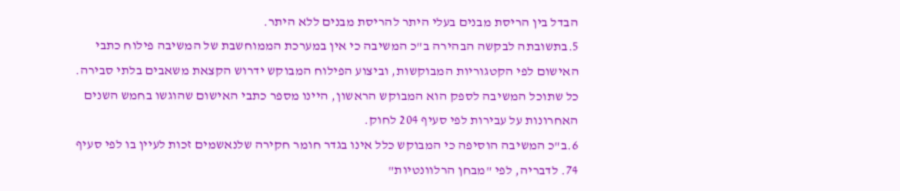הבדל בין הריסת מבנים בעלי היתר להריסת מבנים ללא היתר.
5.בתשובתה לבקשה הבהירה ב"כ המשיבה כי אין במערכת הממוחשבת של המשיבה פילוח כתבי האישום לפי הקטגוריות המבוקשות, וביצוע הפילוח המבוקש ידרוש הקצאת משאבים בלתי סבירה. כל שתוכל המשיבה לספק הוא המבוקש הראשון, היינו מספר כתבי האישום שהוגשו בחמש השנים האחרונות על עבירות לפי סעיף 204 לחוק.
6.ב"כ המשיבה הוסיפה כי המבוקש כלל אינו בגדר חומר חקירה שלנאשמים זכות לעיין בו לפי סעיף 74. לדבריה, לפי "מבחן הרלוונטיות"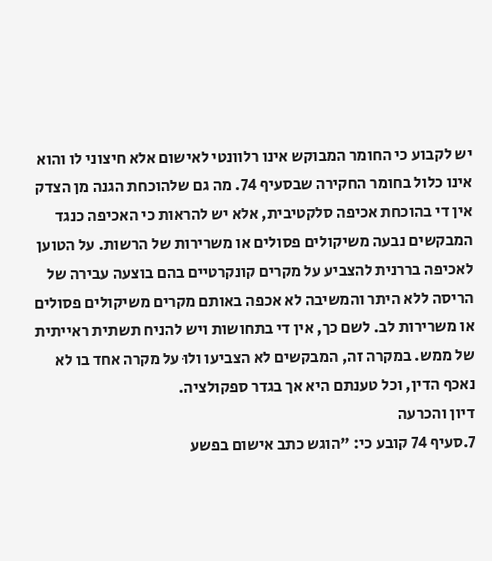יש לקבוע כי החומר המבוקש אינו רלוונטי לאישום אלא חיצוני לו והוא אינו כלול בחומר החקירה שבסעיף 74. מה גם שלהוכחת הגנה מן הצדק אין די בהוכחת אכיפה סלקטיבית, אלא יש להראות כי האכיפה כנגד המבקשים נבעה משיקולים פסולים או משרירות של הרשות. על הטוען לאכיפה בררנית להצביע על מקרים קונקרטיים בהם בוצעה עבירה של הריסה ללא היתר והמשיבה לא אכפה באותם מקרים משיקולים פסולים או משרירות לב. לשם כך, אין די בתחושות ויש להניח תשתית ראייתית של ממש. במקרה זה, המבקשים לא הצביעו ולוּ על מקרה אחד בו לא נאכף הדין, וכל טענתם היא אך בגדר ספקולציה.
דיון והכרעה
7.סעיף 74 קובע כי: "הוגש כתב אישום בפשע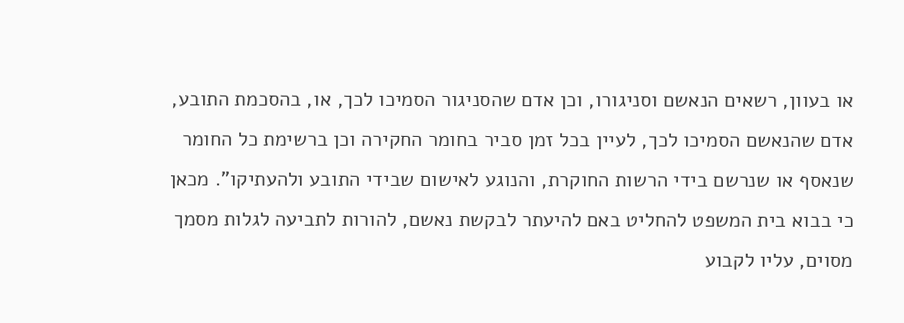או בעוון, רשאים הנאשם וסניגורו, וכן אדם שהסניגור הסמיכו לכך, או, בהסכמת התובע, אדם שהנאשם הסמיכו לכך, לעיין בכל זמן סביר בחומר החקירה וכן ברשימת כל החומר שנאסף או שנרשם בידי הרשות החוקרת, והנוגע לאישום שבידי התובע ולהעתיקו". מכאן כי בבוא בית המשפט להחליט באם להיעתר לבקשת נאשם, להורות לתביעה לגלות מסמך מסוים, עליו לקבוע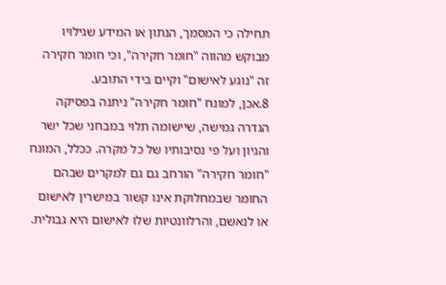תחילה כי המסמך, הנתון או המידע שגילויו מבוקש מהווה "חומר חקירה", וכי חומר חקירה זה "נוגע לאישום" וקיים בידי התובע.
8.אכן, למונח "חומר חקירה" ניתנה בפסיקה הגדרה גמישה, שיישומה תלוי במבחני שכל ישר והגיון ועל פי נסיבותיו של כל מקרה. ככלל, המונח "חומר חקירה" הורחב גם גם למקרים שבהם החומר שבמחלוקת אינו קשור במישרין לאישום או לנאשם, והרלוונטיות שלו לאישום היא גבולית.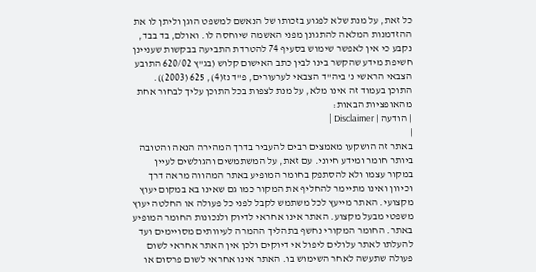כל זאת, על מנת שלא לפגוע בזכותו של הנאשם למשפט הוגן וליתן לו את ההזדמנות המלאה להתגונן מפני האשמה שיוחסה לו. ואולם, בד בבד, נקבע כי אין לאפשר שימוש בסעיף 74 להטרדת התביעה בבקשות שעניינן חשיפת מידע שהקשר בינו לבין כתב האישום קלוש (בג"ץ 620/02 התובע הצבאי הראשי נ' ביה"ד הצבאי לערעורים, פ"ד נז(4), 625 (2003)).
התוכן בעמוד זה אינו מלא, על מנת לצפות בכל התוכן עליך לבחור אחת מהאופציות הבאות:
| הודעה | Disclaimer |
|
באתר זה הושקעו מאמצים רבים להעביר בדרך המהירה הנאה והטובה ביותר חומר ומידע חיוני. עם זאת, על המשתמשים והגולשים לעיין במקור עצמו ולא להסתפק בחומר המופיע באתר המהווה מראה דרך וכיוון ואינו מתיימר להחליף את המקור כמו גם שאינו בא במקום יעוץ מקצועי. האתר מייעץ לכל משתמש לקבל לפני כל פעולה או החלטה יעוץ משפטי מבעל מקצוע. האתר אינו אחראי לדיוק ולנכונות החומר המופיע באתר. החומר המקורי נחשף בתהליך ההמרה לעיוותים מסויימים ועד להעלתו לאתר עלולים ליפול אי דיוקים ולכן אין האתר אחראי לשום פעולה שתעשה לאחר השימוש בו. האתר אינו אחראי לשום פרסום או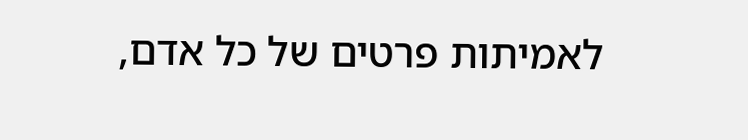לאמיתות פרטים של כל אדם,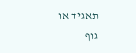תאגיד או גוף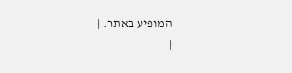המופיע באתר. |
|